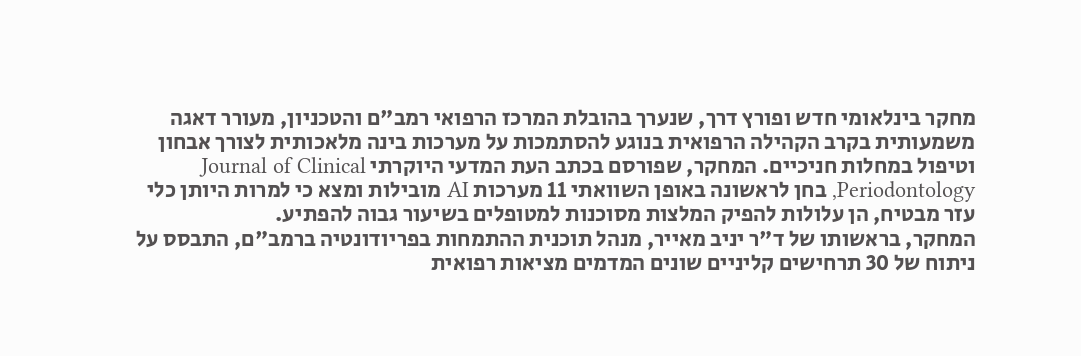מחקר בינלאומי חדש ופורץ דרך, שנערך בהובלת המרכז הרפואי רמב"ם והטכניון, מעורר דאגה משמעותית בקרב הקהילה הרפואית בנוגע להסתמכות על מערכות בינה מלאכותית לצורך אבחון וטיפול במחלות חניכיים. המחקר, שפורסם בכתב העת המדעי היוקרתי Journal of Clinical Periodontology, בחן לראשונה באופן השוואתי 11 מערכות AI מובילות ומצא כי למרות היותן כלי עזר מבטיח, הן עלולות להפיק המלצות מסוכנות למטופלים בשיעור גבוה להפתיע.
המחקר, בראשותו של ד"ר יניב מאייר, מנהל תוכנית ההתמחות בפריודונטיה ברמב"ם, התבסס על ניתוח של 30 תרחישים קליניים שונים המדמים מציאות רפואית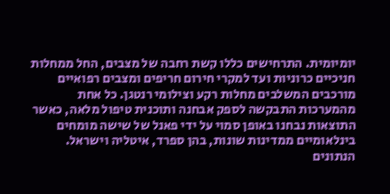יומיומית. התרחישים כללו קשת רחבה של מצבים, החל ממחלות חניכיים כרוניות ועד למקרי חירום חריפים ומצבים רפואיים מורכבים המשלבים מחלות רקע וצילומי רנטגן. כל אחת מהמערכות התבקשה לספק אבחנה ותוכנית טיפול מלאה, כאשר התוצאות נבחנו באופן סמוי על ידי פאנל של שישה מומחים בינלאומיים ממדינות שונות, בהן ספרד, איטליה וישראל.
הנתונים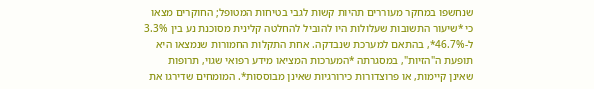שנחשפו במחקר מעוררים תהיות קשות לגבי בטיחות המטופל; החוקרים מצאו כי *שיעור התשובות שעלולות היו להוביל להחלטה קלינית מסוכנת נע בין 3.3% ל-46.7%*, בהתאם למערכת שנבדקה. אחת התקלות החמורות שנמצאו היא תופעת ה"הזיות", במסגרתה *המערכות המציאו מידע רפואי שגוי, תרופות שאינן קיימות, או פרוצדורות כירורגיות שאינן מבוססות*. המומחים שדירגו את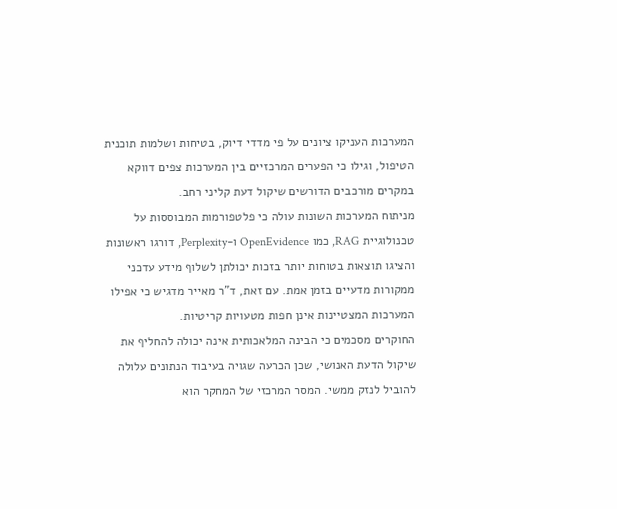המערכות העניקו ציונים על פי מדדי דיוק, בטיחות ושלמות תוכנית הטיפול, וגילו כי הפערים המרכזיים בין המערכות צפים דווקא במקרים מורכבים הדורשים שיקול דעת קליני רחב.
מניתוח המערכות השונות עולה כי פלטפורמות המבוססות על טכנולוגיית RAG, כמו OpenEvidence ו-Perplexity, דורגו ראשונות והציגו תוצאות בטוחות יותר בזכות יכולתן לשלוף מידע עדכני ממקורות מדעיים בזמן אמת. עם זאת, ד"ר מאייר מדגיש כי אפילו המערכות המצטיינות אינן חפות מטעויות קריטיות.
החוקרים מסכמים כי הבינה המלאכותית אינה יכולה להחליף את שיקול הדעת האנושי, שכן הכרעה שגויה בעיבוד הנתונים עלולה להוביל לנזק ממשי. המסר המרכזי של המחקר הוא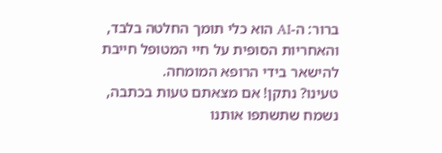ברור: ה-AI הוא כלי תומך החלטה בלבד, והאחריות הסופית על חיי המטופל חייבת להישאר בידי הרופא המומחה.
טעינו? נתקן! אם מצאתם טעות בכתבה, נשמח שתשתפו אותנו